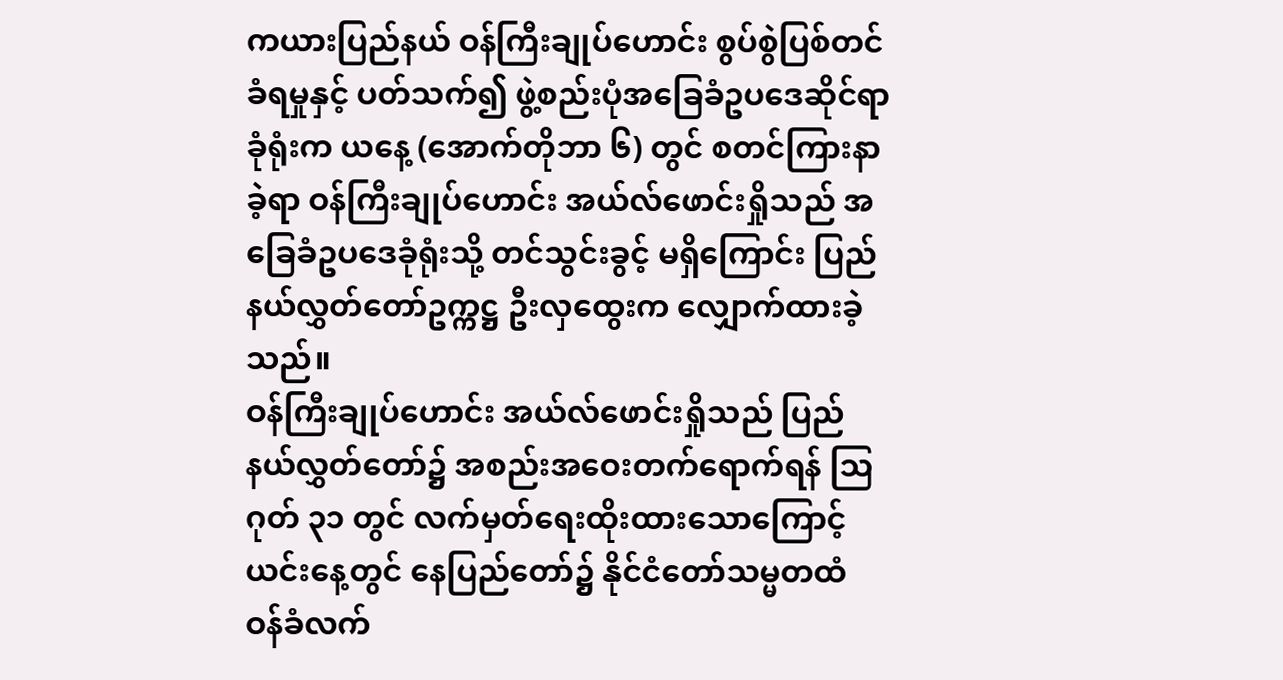ကယားပြည်နယ် ဝန်ကြီးချုပ်ဟောင်း စွပ်စွဲပြစ်တင်ခံရမှုနှင့် ပတ်သက်၍ ဖွဲ့စည်းပုံအခြေခံဥပဒေဆိုင်ရာခုံရုံးက ယနေ့ (အောက်တိုဘာ ၆) တွင် စတင်ကြားနာခဲ့ရာ ဝန်ကြီးချုပ်ဟောင်း အယ်လ်ဖောင်းရှိုသည် အခြေခံဥပဒေခုံရုံးသို့ တင်သွင်းခွင့် မရှိကြောင်း ပြည်နယ်လွှတ်တော်ဥက္ကဋ္ဌ ဦးလှထွေးက လျှောက်ထားခဲ့သည်။
ဝန်ကြီးချုပ်ဟောင်း အယ်လ်ဖောင်းရှိုသည် ပြည်နယ်လွှတ်တော်၌ အစည်းအဝေးတက်ရောက်ရန် ဩဂုတ် ၃၁ တွင် လက်မှတ်ရေးထိုးထားသောကြောင့် ယင်းနေ့တွင် နေပြည်တော်၌ နိုင်ငံတော်သမ္မတထံ ဝန်ခံလက်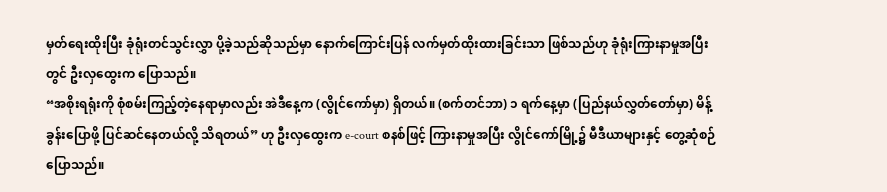မှတ်ရေးထိုးပြီး ခုံရုံးတင်သွင်းလွှာ ပို့ခဲ့သည်ဆိုသည်မှာ နောက်ကြောင်းပြန် လက်မှတ်ထိုးထားခြင်းသာ ဖြစ်သည်ဟု ခုံရုံးကြားနာမှုအပြီးတွင် ဦးလှထွေးက ပြောသည်။
“အစိုးရရုံးကို စုံစမ်းကြည့်တဲ့နေရာမှာလည်း အဲဒီနေ့က (လွိုင်ကော်မှာ) ရှိတယ်။ (စက်တင်ဘာ) ၁ ရက်နေ့မှာ (ပြည်နယ်လွှတ်တော်မှာ) မိန့်ခွန်းပြောဖို့ ပြင်ဆင်နေတယ်လို့ သိရတယ်” ဟု ဦးလှထွေးက e-court စနစ်ဖြင့် ကြားနာမှုအပြီး လွိုင်ကော်မြို့၌ မီဒီယာများနှင့် တွေ့ဆုံစဉ် ပြောသည်။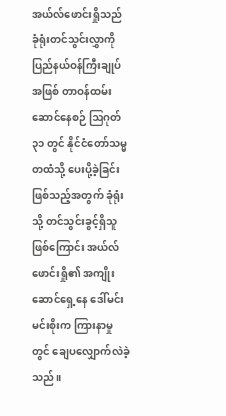အယ်လ်ဖောင်းရှိုသည် ခုံရုံးတင်သွင်းလွှာကို ပြည်နယ်ဝန်ကြီးချုပ်အဖြစ် တာဝန်ထမ်းဆောင်နေစဉ် ဩဂုတ် ၃၁ တွင် နိုင်ငံတော်သမ္မတထံသို့ ပေးပို့ခဲ့ခြင်းဖြစ်သည့်အတွက် ခုံရုံးသို့ တင်သွင်းခွင့်ရှိသူဖြစ်ကြောင်း အယ်လ်ဖောင်းရှို၏ အကျိုးဆောင်ရှေ့နေ ဒေါ်မင်းမင်းစိုးက ကြားနာမှုတွင် ချေပလျှောက်လဲခဲ့သည်။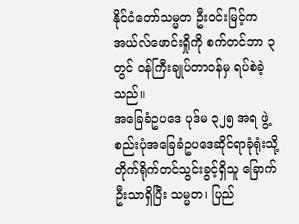နိုင်ငံတော်သမ္မတ ဦးဝင်းမြင့်က အယ်လ်ဖောင်းရှိုကို စက်တင်ဘာ ၃ တွင် ဝန်ကြီးချုပ်တာဝန်မှ ရပ်စဲခဲ့သည်။
အခြေခံဥပဒေ ပုဒ်မ ၃၂၅ အရ ဖွဲ့စည်းပုံအခြေခံဥပဒေဆိုင်ရာခုံရုံးသို့ တိုက်ရိုက်တင်သွင်းခွင့်ရှိသူ ခြောက်ဦးသာရှိပြီး သမ္မတ၊ ပြည်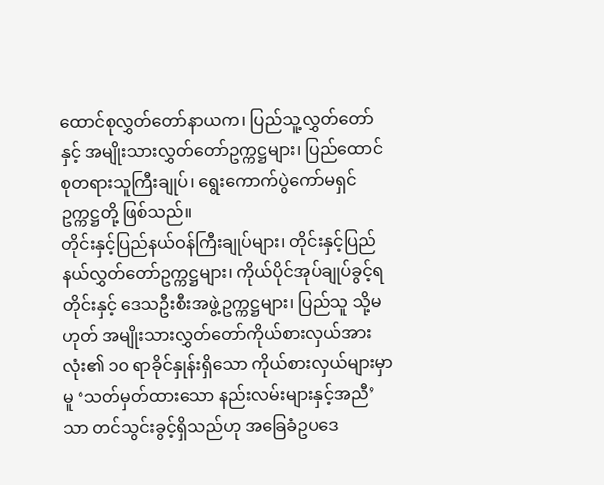ထောင်စုလွှတ်တော်နာယက၊ ပြည်သူ့လွှတ်တော်နှင့် အမျိုးသားလွှတ်တော်ဥက္ကဋ္ဌများ၊ ပြည်ထောင်စုတရားသူကြီးချုပ်၊ ရွေးကောက်ပွဲကော်မရှင်ဥက္ကဋ္ဌတို့ ဖြစ်သည်။
တိုင်းနှင့်ပြည်နယ်ဝန်ကြီးချုပ်များ၊ တိုင်းနှင့်ပြည်နယ်လွှတ်တော်ဥက္ကဋ္ဌများ၊ ကိုယ်ပိုင်အုပ်ချုပ်ခွင့်ရတိုင်းနှင့် ဒေသဦးစီးအဖွဲ့ဥက္ကဋ္ဌများ၊ ပြည်သူ သို့မဟုတ် အမျိုးသားလွှတ်တော်ကိုယ်စားလှယ်အားလုံး၏ ၁၀ ရာခိုင်နှုန်းရှိသော ကိုယ်စားလှယ်များမှာမူ ‘သတ်မှတ်ထားသော နည်းလမ်းများနှင့်အညီ’ သာ တင်သွင်းခွင့်ရှိသည်ဟု အခြေခံဥပဒေ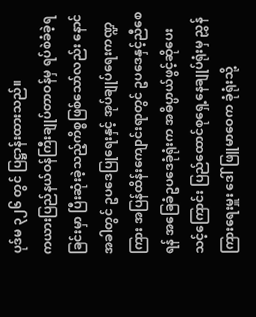ပုဒ်မ ၃၂၆ တွင် ပြဋ္ဌာန်းထားသည်။
ကယားပြည်နယ်ဝန်ကြီးချုပ်တာဝန်မှ ရပ်စဲခံခဲ့ရခြင်းမှာ ပြီးဆုံးခဲ့သည့်ကိစ္စဖြစ်သော်လည်း နောင်အခါတွင် ဥပဒေပြုရေးနှင့် အုပ်ချုပ်ရေးကဏ္ဍကြား အပြန်ထိန်းကျောင်းရာတွင် ဥပဒေနှင့်ညီစေရန် အခြေခံဥပဒေခုံရုံးက အဓိပ္ပာယ်ဖွင့်ဆိုပေးသင့်ကြောင်း ပြည်ထောင်စုရှေ့နေချုပ်ရုံးမှ ညွှန်ကြားရေးမှူး ဒေါ်ဖြူမာဝေက ခုံရုံးသို့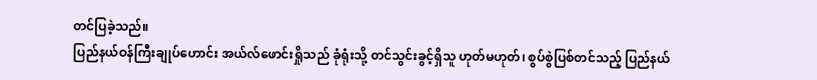တင်ပြခဲ့သည်။
ပြည်နယ်ဝန်ကြီးချုပ်ဟောင်း အယ်လ်ဖောင်းရှိုသည် ခုံရုံးသို့ တင်သွင်းခွင့်ရှိသူ ဟုတ်မဟုတ်၊ စွပ်စွဲပြစ်တင်သည့် ပြည်နယ်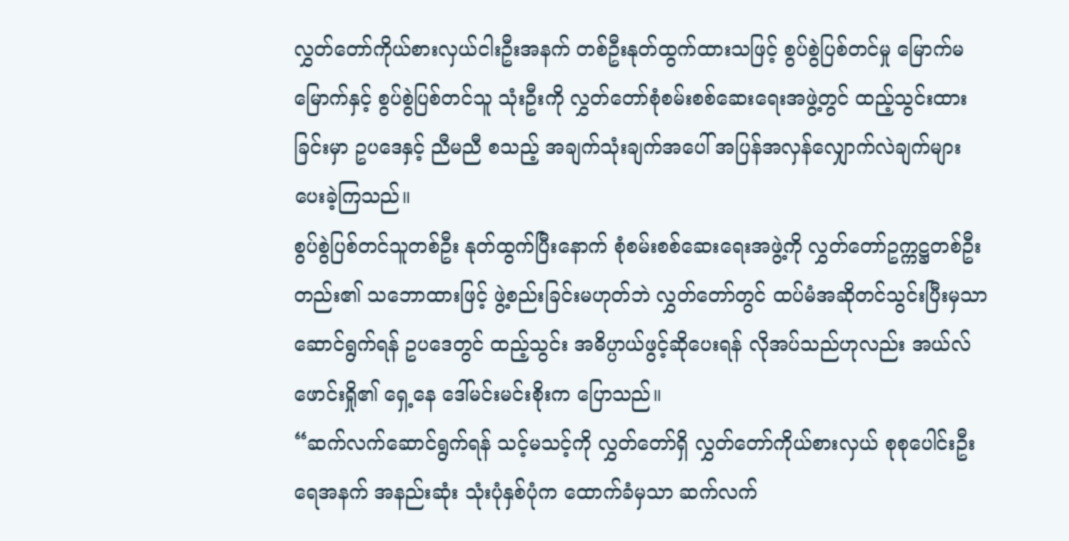လွှတ်တော်ကိုယ်စားလှယ်ငါးဦးအနက် တစ်ဦးနုတ်ထွက်ထားသဖြင့် စွပ်စွဲပြစ်တင်မှု မြောက်မမြောက်နှင့် စွပ်စွဲပြစ်တင်သူ သုံးဦးကို လွှတ်တော်စုံစမ်းစစ်ဆေးရေးအဖွဲ့တွင် ထည့်သွင်းထားခြင်းမှာ ဥပဒေနှင့် ညီမညီ စသည့် အချက်သုံးချက်အပေါ် အပြန်အလှန်လျှောက်လဲချက်များ ပေးခဲ့ကြသည်။
စွပ်စွဲပြစ်တင်သူတစ်ဦး နုတ်ထွက်ပြီးနောက် စုံစမ်းစစ်ဆေးရေးအဖွဲ့ကို လွှတ်တော်ဥက္ကဋ္ဌတစ်ဦးတည်း၏ သဘောထားဖြင့် ဖွဲ့စည်းခြင်းမဟုတ်ဘဲ လွှတ်တော်တွင် ထပ်မံအဆိုတင်သွင်းပြီးမှသာ ဆောင်ရွက်ရန် ဥပဒေတွင် ထည့်သွင်း အဓိပ္ပာယ်ဖွင့်ဆိုပေးရန် လိုအပ်သည်ဟုလည်း အယ်လ်ဖောင်းရှို၏ ရှေ့နေ ဒေါ်မင်းမင်းစိုးက ပြောသည်။
“ဆက်လက်ဆောင်ရွက်ရန် သင့်မသင့်ကို လွှတ်တော်ရှိ လွှတ်တော်ကိုယ်စားလှယ် စုစုပေါင်းဦးရေအနက် အနည်းဆုံး သုံးပုံနှစ်ပုံက ထောက်ခံမှသာ ဆက်လက်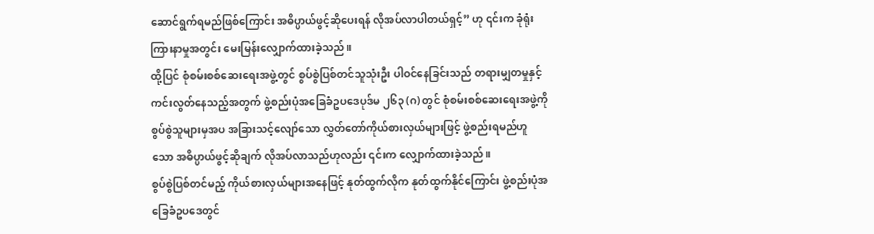ဆောင်ရွက်ရမည်ဖြစ်ကြောင်း အဓိပ္ပာယ်ဖွင့်ဆိုပေးရန် လိုအပ်လာပါတယ်ရှင့်” ဟု ၎င်းက ခုံရုံးကြားနာမှုအတွင်း မေးမြန်းလျှောက်ထားခဲ့သည်။
ထို့ပြင် စုံစမ်းစစ်ဆေးရေးအဖွဲ့တွင် စွပ်စွဲပြစ်တင်သူသုံးဦး ပါဝင်နေခြင်းသည် တရားမျှတမှုနှင့် ကင်းလွတ်နေသည့်အတွက် ဖွဲ့စည်းပုံအခြေခံဥပဒေပုဒ်မ ၂၆၃ (ဂ) တွင် စုံစမ်းစစ်ဆေးရေးအဖွဲ့ကို စွပ်စွဲသူများမှအပ အခြားသင့်လျော်သော လွှတ်တော်ကိုယ်စားလှယ်များဖြင့် ဖွဲ့စည်းရမည်ဟူသော အဓိပ္ပာယ်ဖွင့်ဆိုချက် လိုအပ်လာသည်ဟုလည်း ၎င်းက လျှောက်ထားခဲ့သည်။
စွပ်စွဲပြစ်တင်မည့် ကိုယ်စားလှယ်များအနေဖြင့် နုတ်ထွက်လိုက နုတ်ထွက်နိုင်ကြောင်း ဖွဲ့စည်းပုံအခြေခံဥပဒေတွင်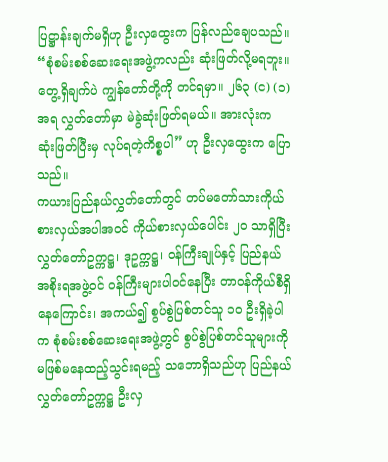ပြဋ္ဌာန်းချက်မရှိဟု ဦးလှထွေးက ပြန်လည်ချေပသည်။
“စုံစမ်းစစ်ဆေးရေးအဖွဲ့ကလည်း ဆုံးဖြတ်လို့မရဘူး။ တွေ့ရှိချက်ပဲ ကျွန်တော်တို့ကို တင်ရမှာ။ ၂၆၃ (င) (၁) အရ လွှတ်တော်မှာ မဲခွဲဆုံးဖြတ်ရမယ်။ အားလုံးက ဆုံးဖြတ်ပြီးမှ လုပ်ရတဲ့ကိစ္စပါ” ဟု ဦးလှထွေးက ပြောသည်။
ကယားပြည်နယ်လွှတ်တော်တွင် တပ်မတော်သားကိုယ်စားလှယ်အပါအဝင် ကိုယ်စားလှယ်ပေါင်း ၂၀ သာရှိပြီး လွှတ်တော်ဥက္ကဋ္ဌ၊ ဒုဥက္ကဋ္ဌ၊ ဝန်ကြီးချုပ်နှင့် ပြည်နယ်အစိုးရအဖွဲ့ဝင် ဝန်ကြီးများပါဝင်နေပြီး တာဝန်ကိုယ်စီရှိနေကြောင်း၊ အကယ်၍ စွပ်စွဲပြစ်တင်သူ ၁၀ ဦးရှိခဲ့ပါက စုံစမ်းစစ်ဆေးရေးအဖွဲ့တွင် စွပ်စွဲပြစ်တင်သူများကို မဖြစ်မနေထည့်သွင်းရမည့် သဘောရှိသည်ဟု ပြည်နယ်လွှတ်တော်ဥက္ကဋ္ဌ ဦးလှ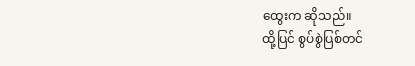ထွေးက ဆိုသည်။
ထို့ပြင် စွပ်စွဲပြစ်တင်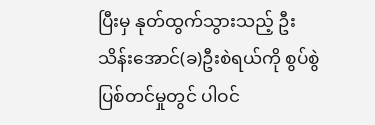ပြီးမှ နုတ်ထွက်သွားသည့် ဦးသိန်းအောင်(ခ)ဦးစဲရယ်ကို စွပ်စွဲပြစ်တင်မှုတွင် ပါဝင်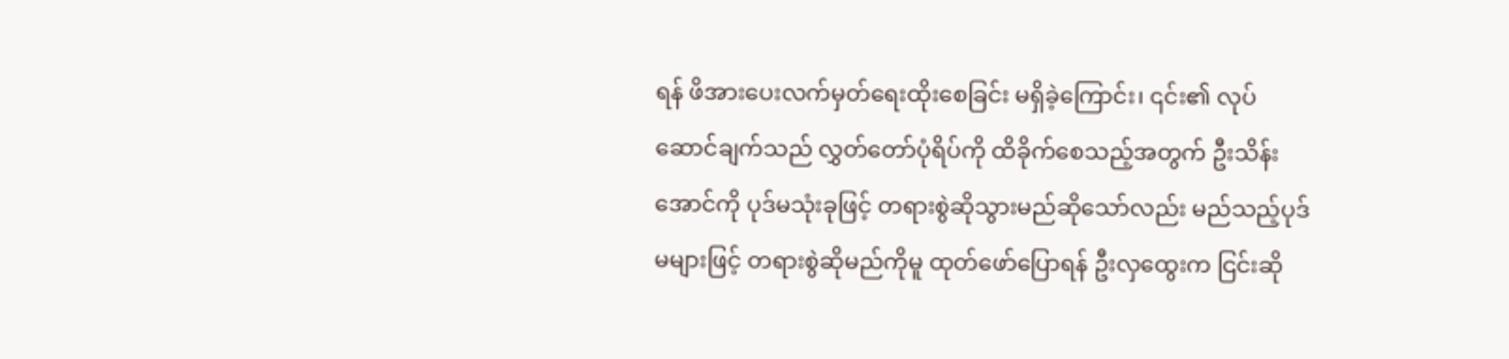ရန် ဖိအားပေးလက်မှတ်ရေးထိုးစေခြင်း မရှိခဲ့ကြောင်း၊ ၎င်း၏ လုပ်ဆောင်ချက်သည် လွှတ်တော်ပုံရိပ်ကို ထိခိုက်စေသည့်အတွက် ဦးသိန်းအောင်ကို ပုဒ်မသုံးခုဖြင့် တရားစွဲဆိုသွားမည်ဆိုသော်လည်း မည်သည့်ပုဒ်မများဖြင့် တရားစွဲဆိုမည်ကိုမူ ထုတ်ဖော်ပြောရန် ဦးလှထွေးက ငြင်းဆို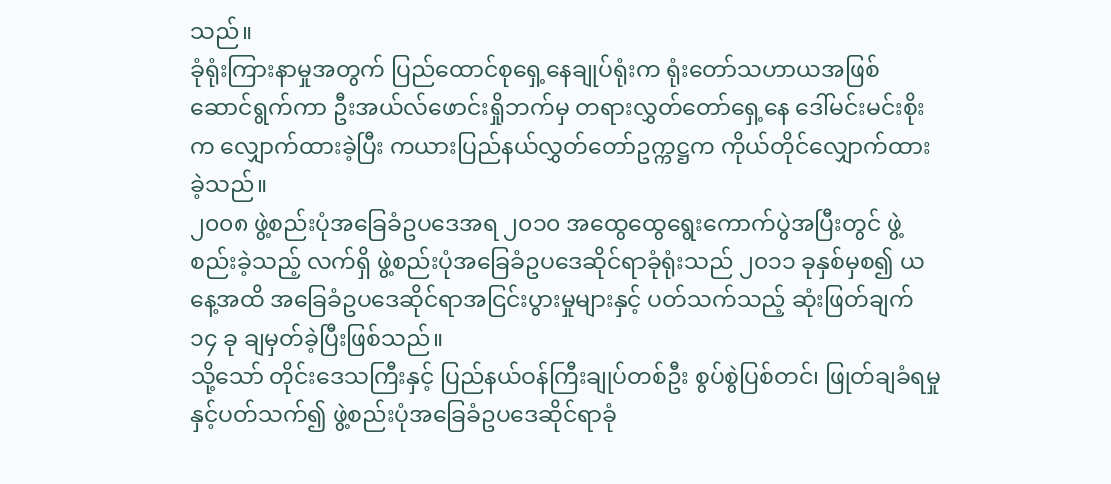သည်။
ခုံရုံးကြားနာမှုအတွက် ပြည်ထောင်စုရှေ့နေချုပ်ရုံးက ရုံးတော်သဟာယအဖြစ် ဆောင်ရွက်ကာ ဦးအယ်လ်ဖောင်းရှိုဘက်မှ တရားလွှတ်တော်ရှေ့နေ ဒေါ်မင်းမင်းစိုးက လျှောက်ထားခဲ့ပြီး ကယားပြည်နယ်လွှတ်တော်ဥက္ကဋ္ဌက ကိုယ်တိုင်လျှောက်ထားခဲ့သည်။
၂၀၀၈ ဖွဲ့စည်းပုံအခြေခံဥပဒေအရ ၂၀၁၀ အထွေထွေရွေးကောက်ပွဲအပြီးတွင် ဖွဲ့စည်းခဲ့သည့် လက်ရှိ ဖွဲ့စည်းပုံအခြေခံဥပဒေဆိုင်ရာခုံရုံးသည် ၂၀၁၁ ခုနှစ်မှစ၍ ယနေ့အထိ အခြေခံဥပဒေဆိုင်ရာအငြင်းပွားမှုများနှင့် ပတ်သက်သည့် ဆုံးဖြတ်ချက် ၁၄ ခု ချမှတ်ခဲ့ပြီးဖြစ်သည်။
သို့သော် တိုင်းဒေသကြီးနှင့် ပြည်နယ်ဝန်ကြီးချုပ်တစ်ဦး စွပ်စွဲပြစ်တင်၊ ဖြုတ်ချခံရမှုနှင့်ပတ်သက်၍ ဖွဲ့စည်းပုံအခြေခံဥပဒေဆိုင်ရာခုံ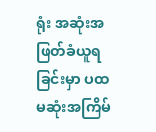ရုံး အဆုံးအဖြတ်ခံယူရခြင်းမှာ ပထမဆုံးအကြိမ်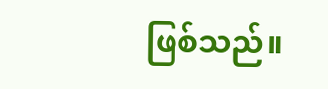ဖြစ်သည်။